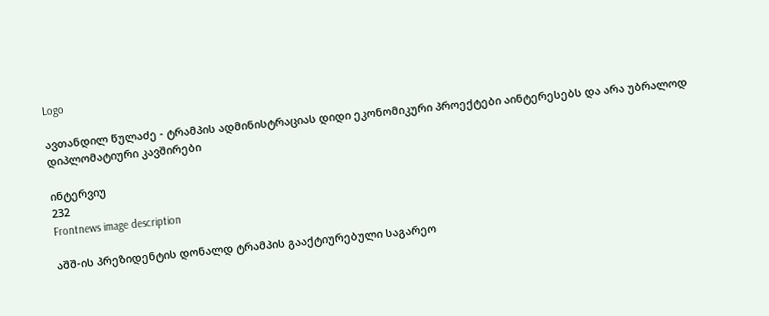Logo

ავთანდილ წულაძე - ტრამპის ადმინისტრაციას დიდი ეკონომიკური პროექტები აინტერესებს და არა უბრალოდ დიპლომატიური კავშირები

ინტერვიუ
232
Frontnews image description

აშშ-ის პრეზიდენტის დონალდ ტრამპის გააქტიურებული საგარეო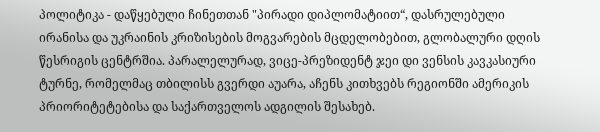პოლიტიკა - დაწყებული ჩინეთთან "პირადი დიპლომატიით“, დასრულებული ირანისა და უკრაინის კრიზისების მოგვარების მცდელობებით, გლობალური დღის წესრიგის ცენტრშია. პარალელურად, ვიცე-პრეზიდენტ ჯეი დი ვენსის კავკასიური ტურნე, რომელმაც თბილისს გვერდი აუარა, აჩენს კითხვებს რეგიონში ამერიკის პრიორიტეტებისა და საქართველოს ადგილის შესახებ.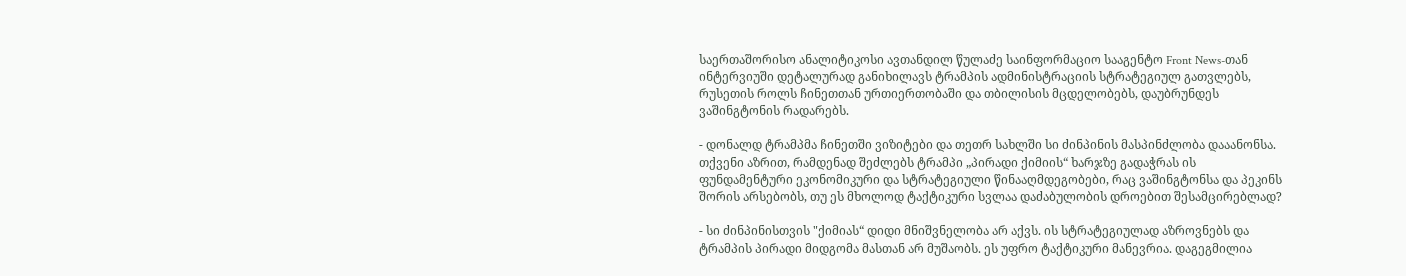საერთაშორისო ანალიტიკოსი ავთანდილ წულაძე საინფორმაციო სააგენტო Front News-თან ინტერვიუში დეტალურად განიხილავს ტრამპის ადმინისტრაციის სტრატეგიულ გათვლებს, რუსეთის როლს ჩინეთთან ურთიერთობაში და თბილისის მცდელობებს, დაუბრუნდეს ვაშინგტონის რადარებს.

- დონალდ ტრამპმა ჩინეთში ვიზიტები და თეთრ სახლში სი ძინპინის მასპინძლობა დააანონსა. თქვენი აზრით, რამდენად შეძლებს ტრამპი „პირადი ქიმიის“ ხარჯზე გადაჭრას ის ფუნდამენტური ეკონომიკური და სტრატეგიული წინააღმდეგობები, რაც ვაშინგტონსა და პეკინს შორის არსებობს, თუ ეს მხოლოდ ტაქტიკური სვლაა დაძაბულობის დროებით შესამცირებლად?

- სი ძინპინისთვის "ქიმიას“ დიდი მნიშვნელობა არ აქვს. ის სტრატეგიულად აზროვნებს და ტრამპის პირადი მიდგომა მასთან არ მუშაობს. ეს უფრო ტაქტიკური მანევრია. დაგეგმილია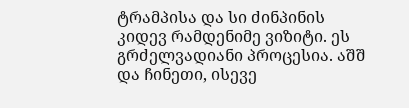ტრამპისა და სი ძინპინის კიდევ რამდენიმე ვიზიტი. ეს გრძელვადიანი პროცესია. აშშ და ჩინეთი, ისევე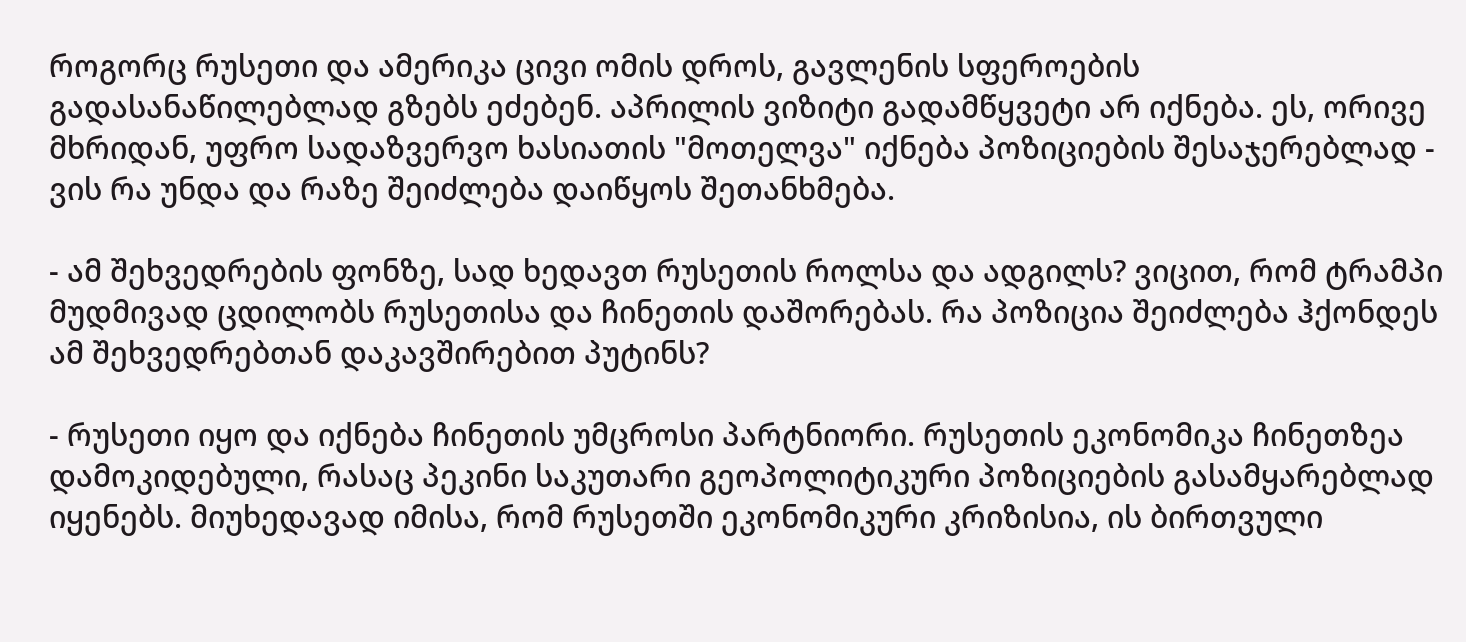როგორც რუსეთი და ამერიკა ცივი ომის დროს, გავლენის სფეროების გადასანაწილებლად გზებს ეძებენ. აპრილის ვიზიტი გადამწყვეტი არ იქნება. ეს, ორივე მხრიდან, უფრო სადაზვერვო ხასიათის "მოთელვა" იქნება პოზიციების შესაჯერებლად - ვის რა უნდა და რაზე შეიძლება დაიწყოს შეთანხმება.

- ამ შეხვედრების ფონზე, სად ხედავთ რუსეთის როლსა და ადგილს? ვიცით, რომ ტრამპი მუდმივად ცდილობს რუსეთისა და ჩინეთის დაშორებას. რა პოზიცია შეიძლება ჰქონდეს ამ შეხვედრებთან დაკავშირებით პუტინს?

- რუსეთი იყო და იქნება ჩინეთის უმცროსი პარტნიორი. რუსეთის ეკონომიკა ჩინეთზეა დამოკიდებული, რასაც პეკინი საკუთარი გეოპოლიტიკური პოზიციების გასამყარებლად იყენებს. მიუხედავად იმისა, რომ რუსეთში ეკონომიკური კრიზისია, ის ბირთვული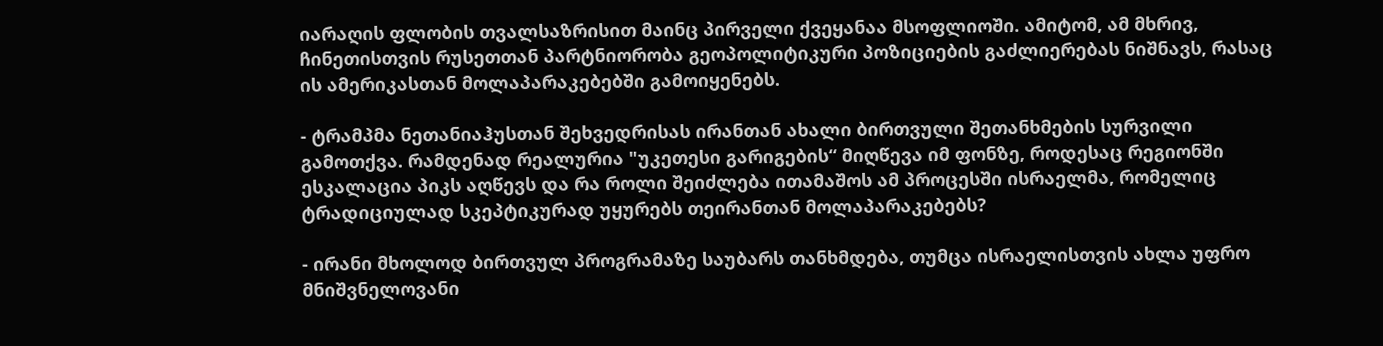იარაღის ფლობის თვალსაზრისით მაინც პირველი ქვეყანაა მსოფლიოში. ამიტომ, ამ მხრივ, ჩინეთისთვის რუსეთთან პარტნიორობა გეოპოლიტიკური პოზიციების გაძლიერებას ნიშნავს, რასაც ის ამერიკასთან მოლაპარაკებებში გამოიყენებს.

- ტრამპმა ნეთანიაჰუსთან შეხვედრისას ირანთან ახალი ბირთვული შეთანხმების სურვილი გამოთქვა. რამდენად რეალურია "უკეთესი გარიგების“ მიღწევა იმ ფონზე, როდესაც რეგიონში ესკალაცია პიკს აღწევს და რა როლი შეიძლება ითამაშოს ამ პროცესში ისრაელმა, რომელიც ტრადიციულად სკეპტიკურად უყურებს თეირანთან მოლაპარაკებებს?

- ირანი მხოლოდ ბირთვულ პროგრამაზე საუბარს თანხმდება, თუმცა ისრაელისთვის ახლა უფრო მნიშვნელოვანი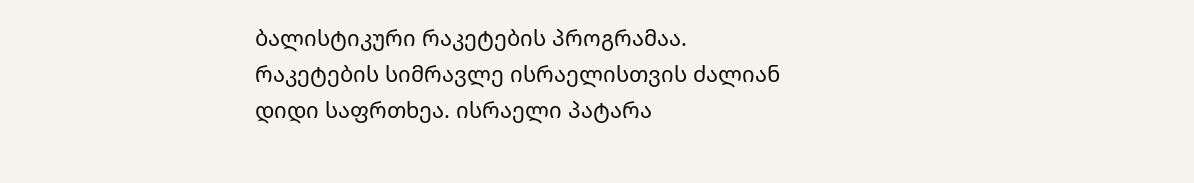ბალისტიკური რაკეტების პროგრამაა. რაკეტების სიმრავლე ისრაელისთვის ძალიან დიდი საფრთხეა. ისრაელი პატარა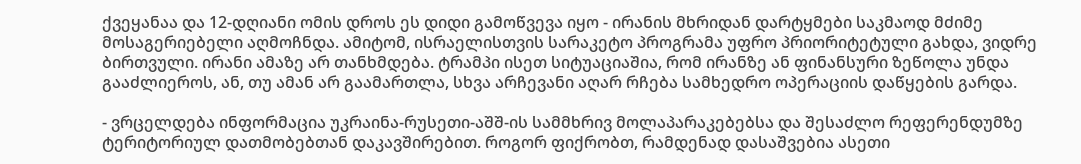ქვეყანაა და 12-დღიანი ომის დროს ეს დიდი გამოწვევა იყო - ირანის მხრიდან დარტყმები საკმაოდ მძიმე მოსაგერიებელი აღმოჩნდა. ამიტომ, ისრაელისთვის სარაკეტო პროგრამა უფრო პრიორიტეტული გახდა, ვიდრე ბირთვული. ირანი ამაზე არ თანხმდება. ტრამპი ისეთ სიტუაციაშია, რომ ირანზე ან ფინანსური ზეწოლა უნდა გააძლიეროს, ან, თუ ამან არ გაამართლა, სხვა არჩევანი აღარ რჩება სამხედრო ოპერაციის დაწყების გარდა.

- ვრცელდება ინფორმაცია უკრაინა-რუსეთი-აშშ-ის სამმხრივ მოლაპარაკებებსა და შესაძლო რეფერენდუმზე ტერიტორიულ დათმობებთან დაკავშირებით. როგორ ფიქრობთ, რამდენად დასაშვებია ასეთი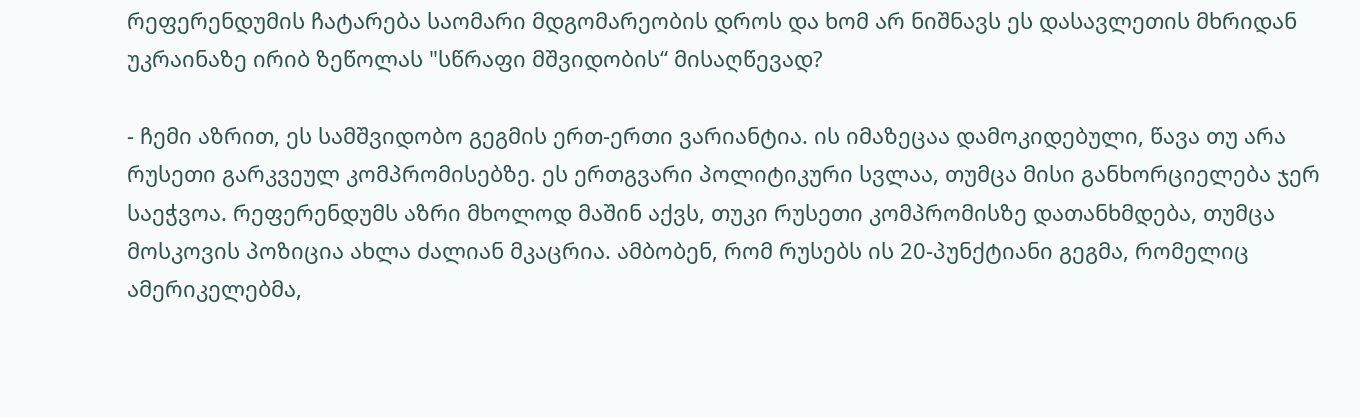რეფერენდუმის ჩატარება საომარი მდგომარეობის დროს და ხომ არ ნიშნავს ეს დასავლეთის მხრიდან უკრაინაზე ირიბ ზეწოლას "სწრაფი მშვიდობის“ მისაღწევად?

- ჩემი აზრით, ეს სამშვიდობო გეგმის ერთ-ერთი ვარიანტია. ის იმაზეცაა დამოკიდებული, წავა თუ არა რუსეთი გარკვეულ კომპრომისებზე. ეს ერთგვარი პოლიტიკური სვლაა, თუმცა მისი განხორციელება ჯერ საეჭვოა. რეფერენდუმს აზრი მხოლოდ მაშინ აქვს, თუკი რუსეთი კომპრომისზე დათანხმდება, თუმცა მოსკოვის პოზიცია ახლა ძალიან მკაცრია. ამბობენ, რომ რუსებს ის 20-პუნქტიანი გეგმა, რომელიც ამერიკელებმა,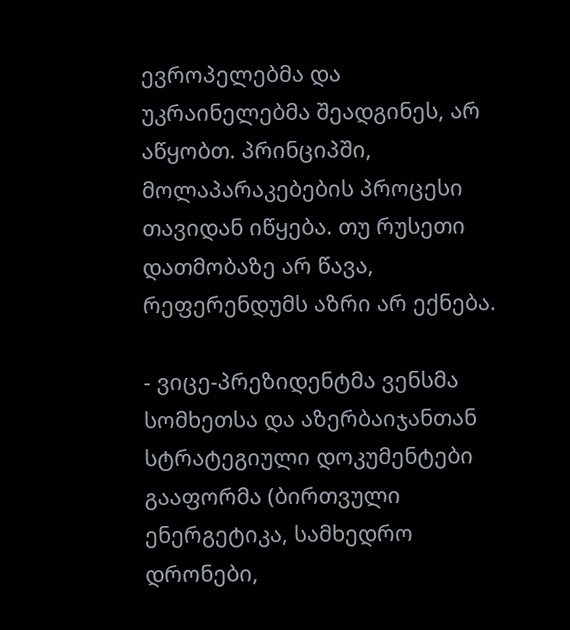ევროპელებმა და უკრაინელებმა შეადგინეს, არ აწყობთ. პრინციპში, მოლაპარაკებების პროცესი თავიდან იწყება. თუ რუსეთი დათმობაზე არ წავა, რეფერენდუმს აზრი არ ექნება.

- ვიცე-პრეზიდენტმა ვენსმა სომხეთსა და აზერბაიჯანთან სტრატეგიული დოკუმენტები გააფორმა (ბირთვული ენერგეტიკა, სამხედრო დრონები,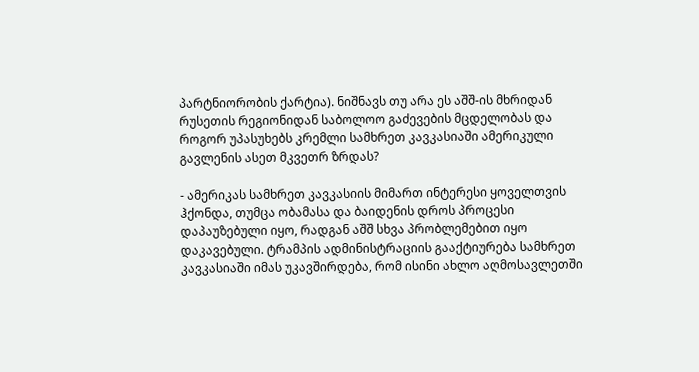პარტნიორობის ქარტია). ნიშნავს თუ არა ეს აშშ-ის მხრიდან რუსეთის რეგიონიდან საბოლოო გაძევების მცდელობას და როგორ უპასუხებს კრემლი სამხრეთ კავკასიაში ამერიკული გავლენის ასეთ მკვეთრ ზრდას?

- ამერიკას სამხრეთ კავკასიის მიმართ ინტერესი ყოველთვის ჰქონდა, თუმცა ობამასა და ბაიდენის დროს პროცესი დაპაუზებული იყო, რადგან აშშ სხვა პრობლემებით იყო დაკავებული. ტრამპის ადმინისტრაციის გააქტიურება სამხრეთ კავკასიაში იმას უკავშირდება, რომ ისინი ახლო აღმოსავლეთში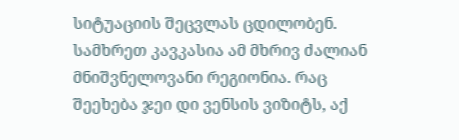სიტუაციის შეცვლას ცდილობენ. სამხრეთ კავკასია ამ მხრივ ძალიან მნიშვნელოვანი რეგიონია. რაც შეეხება ჯეი დი ვენსის ვიზიტს, აქ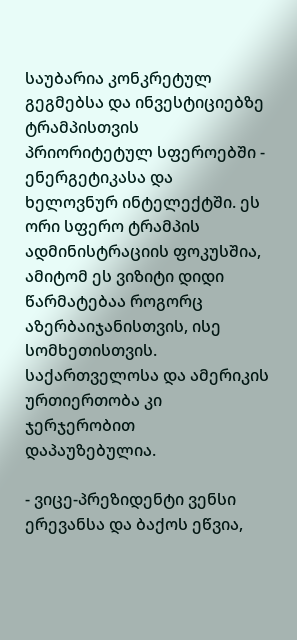საუბარია კონკრეტულ გეგმებსა და ინვესტიციებზე ტრამპისთვის პრიორიტეტულ სფეროებში - ენერგეტიკასა და ხელოვნურ ინტელექტში. ეს ორი სფერო ტრამპის ადმინისტრაციის ფოკუსშია, ამიტომ ეს ვიზიტი დიდი წარმატებაა როგორც აზერბაიჯანისთვის, ისე სომხეთისთვის. საქართველოსა და ამერიკის ურთიერთობა კი ჯერჯერობით დაპაუზებულია.

- ვიცე-პრეზიდენტი ვენსი ერევანსა და ბაქოს ეწვია,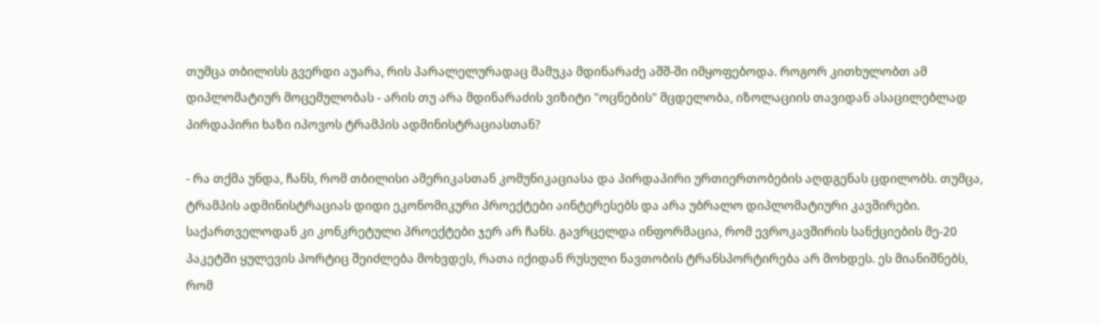თუმცა თბილისს გვერდი აუარა, რის პარალელურადაც მამუკა მდინარაძე აშშ-ში იმყოფებოდა. როგორ კითხულობთ ამ დიპლომატიურ მოცემულობას - არის თუ არა მდინარაძის ვიზიტი "ოცნების" მცდელობა, იზოლაციის თავიდან ასაცილებლად პირდაპირი ხაზი იპოვოს ტრამპის ადმინისტრაციასთან?

- რა თქმა უნდა, ჩანს, რომ თბილისი ამერიკასთან კომუნიკაციასა და პირდაპირი ურთიერთობების აღდგენას ცდილობს. თუმცა, ტრამპის ადმინისტრაციას დიდი ეკონომიკური პროექტები აინტერესებს და არა უბრალო დიპლომატიური კავშირები. საქართველოდან კი კონკრეტული პროექტები ჯერ არ ჩანს. გავრცელდა ინფორმაცია, რომ ევროკავშირის სანქციების მე-20 პაკეტში ყულევის პორტიც შეიძლება მოხვდეს, რათა იქიდან რუსული ნავთობის ტრანსპორტირება არ მოხდეს. ეს მიანიშნებს, რომ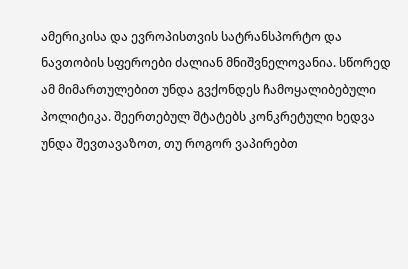ამერიკისა და ევროპისთვის სატრანსპორტო და ნავთობის სფეროები ძალიან მნიშვნელოვანია. სწორედ ამ მიმართულებით უნდა გვქონდეს ჩამოყალიბებული პოლიტიკა. შეერთებულ შტატებს კონკრეტული ხედვა უნდა შევთავაზოთ, თუ როგორ ვაპირებთ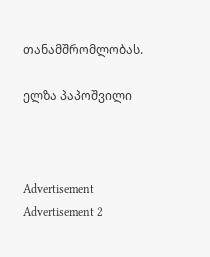თანამშრომლობას.

ელზა პაპოშვილი



Advertisement
Advertisement 2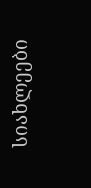სიახლეები